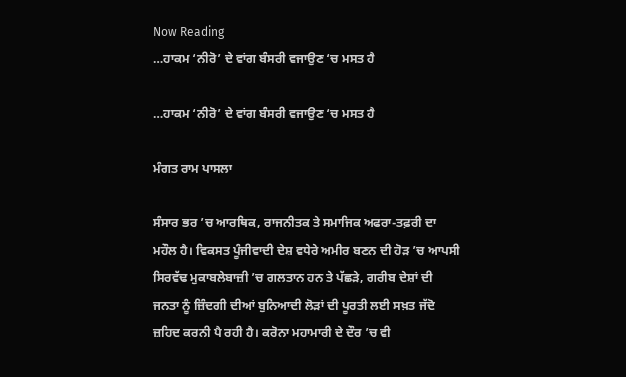Now Reading
…ਹਾਕਮ ‘ਨੀਰੋ’ ਦੇ ਵਾਂਗ ਬੰਸਰੀ ਵਜਾਉਣ ‘ਚ ਮਸਤ ਹੈ

…ਹਾਕਮ ‘ਨੀਰੋ’ ਦੇ ਵਾਂਗ ਬੰਸਰੀ ਵਜਾਉਣ ‘ਚ ਮਸਤ ਹੈ

ਮੰਗਤ ਰਾਮ ਪਾਸਲਾ

ਸੰਸਾਰ ਭਰ ’ਚ ਆਰਥਿਕ, ਰਾਜਨੀਤਕ ਤੇ ਸਮਾਜਿਕ ਅਫਰਾ-ਤਫ਼ਰੀ ਦਾ ਮਹੌਲ ਹੈ। ਵਿਕਸਤ ਪੂੰਜੀਵਾਦੀ ਦੇਸ਼ ਵਧੇਰੇ ਅਮੀਰ ਬਣਨ ਦੀ ਹੋੜ ’ਚ ਆਪਸੀ ਸਿਰਵੱਢ ਮੁਕਾਬਲੇਬਾਜ਼ੀ ’ਚ ਗਲਤਾਨ ਹਨ ਤੇ ਪੱਛੜੇ, ਗਰੀਬ ਦੇਸ਼ਾਂ ਦੀ ਜਨਤਾ ਨੂੰ ਜ਼ਿੰਦਗੀ ਦੀਆਂ ਬੁਨਿਆਦੀ ਲੋੜਾਂ ਦੀ ਪੂਰਤੀ ਲਈ ਸਖ਼ਤ ਜੱਦੋ ਜ਼ਹਿਦ ਕਰਨੀ ਪੈ ਰਹੀ ਹੈ। ਕਰੋਨਾ ਮਹਾਮਾਰੀ ਦੇ ਦੌਰ ’ਚ ਵੀ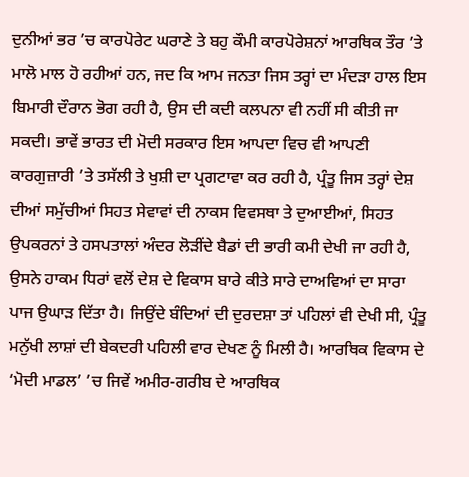ਦੁਨੀਆਂ ਭਰ ’ਚ ਕਾਰਪੋਰੇਟ ਘਰਾਣੇ ਤੇ ਬਹੁ ਕੌਮੀ ਕਾਰਪੋਰੇਸ਼ਨਾਂ ਆਰਥਿਕ ਤੌਰ ’ਤੇ ਮਾਲੋ ਮਾਲ ਹੋ ਰਹੀਆਂ ਹਨ, ਜਦ ਕਿ ਆਮ ਜਨਤਾ ਜਿਸ ਤਰ੍ਹਾਂ ਦਾ ਮੰਦੜਾ ਹਾਲ ਇਸ ਬਿਮਾਰੀ ਦੌਰਾਨ ਭੋਗ ਰਹੀ ਹੈ, ਉਸ ਦੀ ਕਦੀ ਕਲਪਨਾ ਵੀ ਨਹੀਂ ਸੀ ਕੀਤੀ ਜਾ ਸਕਦੀ। ਭਾਵੇਂ ਭਾਰਤ ਦੀ ਮੋਦੀ ਸਰਕਾਰ ਇਸ ਆਪਦਾ ਵਿਚ ਵੀ ਆਪਣੀ ਕਾਰਗੁਜ਼ਾਰੀ ’ਤੇ ਤਸੱਲੀ ਤੇ ਖੁਸ਼ੀ ਦਾ ਪ੍ਰਗਟਾਵਾ ਕਰ ਰਹੀ ਹੈ, ਪ੍ਰੰਤੂ ਜਿਸ ਤਰ੍ਹਾਂ ਦੇਸ਼ ਦੀਆਂ ਸਮੁੱਚੀਆਂ ਸਿਹਤ ਸੇਵਾਵਾਂ ਦੀ ਨਾਕਸ ਵਿਵਸਥਾ ਤੇ ਦੁਆਈਆਂ, ਸਿਹਤ ਉਪਕਰਨਾਂ ਤੇ ਹਸਪਤਾਲਾਂ ਅੰਦਰ ਲੋੜੀਂਦੇ ਬੈਡਾਂ ਦੀ ਭਾਰੀ ਕਮੀ ਦੇਖੀ ਜਾ ਰਹੀ ਹੈ, ਉਸਨੇ ਹਾਕਮ ਧਿਰਾਂ ਵਲੋਂ ਦੇਸ਼ ਦੇ ਵਿਕਾਸ ਬਾਰੇ ਕੀਤੇ ਸਾਰੇ ਦਾਅਵਿਆਂ ਦਾ ਸਾਰਾ ਪਾਜ ਉਘਾੜ ਦਿੱਤਾ ਹੈ। ਜਿਉਂਦੇ ਬੰਦਿਆਂ ਦੀ ਦੁਰਦਸ਼ਾ ਤਾਂ ਪਹਿਲਾਂ ਵੀ ਦੇਖੀ ਸੀ, ਪ੍ਰੰਤੂ ਮਨੁੱਖੀ ਲਾਸ਼ਾਂ ਦੀ ਬੇਕਦਰੀ ਪਹਿਲੀ ਵਾਰ ਦੇਖਣ ਨੂੰ ਮਿਲੀ ਹੈ। ਆਰਥਿਕ ਵਿਕਾਸ ਦੇ ‘ਮੋਦੀ ਮਾਡਲ’ ’ਚ ਜਿਵੇਂ ਅਮੀਰ-ਗਰੀਬ ਦੇ ਆਰਥਿਕ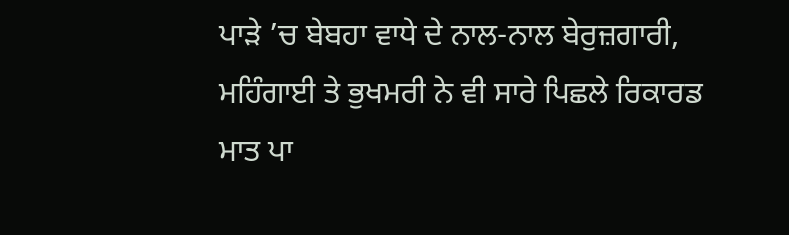ਪਾੜੇ ’ਚ ਬੇਬਹਾ ਵਾਧੇ ਦੇ ਨਾਲ-ਨਾਲ ਬੇਰੁਜ਼ਗਾਰੀ, ਮਹਿੰਗਾਈ ਤੇ ਭੁਖਮਰੀ ਨੇ ਵੀ ਸਾਰੇ ਪਿਛਲੇ ਰਿਕਾਰਡ ਮਾਤ ਪਾ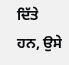ਦਿੱਤੇ ਹਨ, ਉਸੇ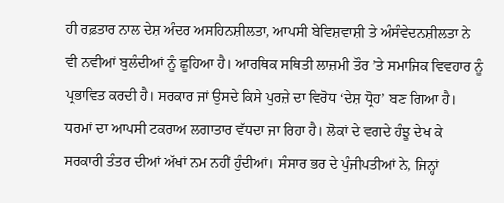ਹੀ ਰਫ਼ਤਾਰ ਨਾਲ ਦੇਸ਼ ਅੰਦਰ ਅਸਹਿਨਸ਼ੀਲਤਾ, ਆਪਸੀ ਬੇਵਿਸ਼ਵਾਸ਼ੀ ਤੇ ਅੰਸੰਵੇਦਨਸ਼ੀਲਤਾ ਨੇ ਵੀ ਨਵੀਆਂ ਬੁਲੰਦੀਆਂ ਨੂੰ ਛੂਹਿਆ ਹੈ। ਆਰਥਿਕ ਸਥਿਤੀ ਲਾਜ਼ਮੀ ਤੌਰ ’ਤੇ ਸਮਾਜਿਕ ਵਿਵਹਾਰ ਨੂੰ ਪ੍ਰਭਾਵਿਤ ਕਰਦੀ ਹੈ। ਸਰਕਾਰ ਜਾਂ ਉਸਦੇ ਕਿਸੇ ਪੁਰਜ਼ੇ ਦਾ ਵਿਰੋਧ ‘ਦੇਸ਼ ਧ੍ਰੋਹ’ ਬਣ ਗਿਆ ਹੈ। ਧਰਮਾਂ ਦਾ ਆਪਸੀ ਟਕਰਾਅ ਲਗਾਤਾਰ ਵੱਧਦਾ ਜਾ ਰਿਹਾ ਹੈ। ਲੋਕਾਂ ਦੇ ਵਗਦੇ ਹੰਝੂ ਦੇਖ ਕੇ ਸਰਕਾਰੀ ਤੰਤਰ ਦੀਆਂ ਅੱਖਾਂ ਨਮ ਨਹੀਂ ਹੁੰਦੀਆਂ। ਸੰਸਾਰ ਭਰ ਦੇ ਪੁੰਜੀਪਤੀਆਂ ਨੇ, ਜਿਨ੍ਹਾਂ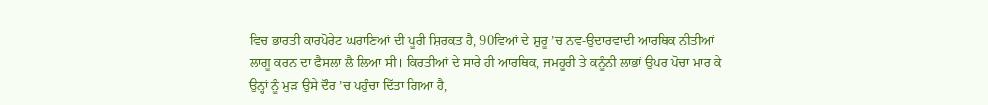ਵਿਚ ਭਾਰਤੀ ਕਾਰਪੋਰੇਟ ਘਰਾਣਿਆਂ ਦੀ ਪੂਰੀ ਸ਼ਿਰਕਤ ਹੈ, 90ਵਿਆਂ ਦੇ ਸ਼ੁਰੂ ’ਚ ਨਵ-ਉਦਾਰਵਾਦੀ ਆਰਥਿਕ ਨੀਤੀਆਂ ਲਾਗੂ ਕਰਨ ਦਾ ਫੈਸਲਾ ਲੈ ਲਿਆ ਸੀ। ਕਿਰਤੀਆਂ ਦੇ ਸਾਰੇ ਹੀ ਆਰਥਿਕ, ਜਮਹੂਰੀ ਤੇ ਕਨੂੰਨੀ ਲਾਭਾਂ ਉਪਰ ਪੋਚਾ ਮਾਰ ਕੇ ਉਨ੍ਹਾਂ ਨੂੰ ਮੁੜ ਉਸੇ ਦੌਰ ’ਚ ਪਹੁੰਚਾ ਦਿੱਤਾ ਗਿਆ ਹੈ,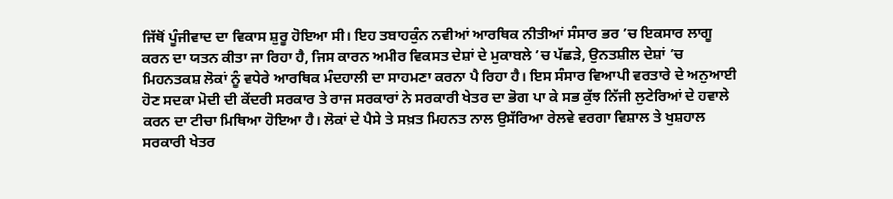ਜਿੱਥੋਂ ਪੂੰਜੀਵਾਦ ਦਾ ਵਿਕਾਸ ਸ਼ੁਰੂ ਹੋਇਆ ਸੀ। ਇਹ ਤਬਾਹਕੁੰਨ ਨਵੀਆਂ ਆਰਥਿਕ ਨੀਤੀਆਂ ਸੰਸਾਰ ਭਰ ’ਚ ਇਕਸਾਰ ਲਾਗੂ ਕਰਨ ਦਾ ਯਤਨ ਕੀਤਾ ਜਾ ਰਿਹਾ ਹੈ, ਜਿਸ ਕਾਰਨ ਅਮੀਰ ਵਿਕਸਤ ਦੇਸ਼ਾਂ ਦੇ ਮੁਕਾਬਲੇ ’ਚ ਪੱਛੜੇ, ਉਨਤਸ਼ੀਲ ਦੇਸ਼ਾਂ ’ਚ ਮਿਹਨਤਕਸ਼ ਲੋਕਾਂ ਨੂੰ ਵਧੇਰੇ ਆਰਥਿਕ ਮੰਦਹਾਲੀ ਦਾ ਸਾਹਮਣਾ ਕਰਨਾ ਪੈ ਰਿਹਾ ਹੈ। ਇਸ ਸੰਸਾਰ ਵਿਆਪੀ ਵਰਤਾਰੇ ਦੇ ਅਨੁਆਈ ਹੋਣ ਸਦਕਾ ਮੋਦੀ ਦੀ ਕੇਂਦਰੀ ਸਰਕਾਰ ਤੇ ਰਾਜ ਸਰਕਾਰਾਂ ਨੇ ਸਰਕਾਰੀ ਖੇਤਰ ਦਾ ਭੋਗ ਪਾ ਕੇ ਸਭ ਕੁੱਝ ਨਿੱਜੀ ਲੁਟੇਰਿਆਂ ਦੇ ਹਵਾਲੇ ਕਰਨ ਦਾ ਟੀਚਾ ਮਿਥਿਆ ਹੋਇਆ ਹੈ। ਲੋਕਾਂ ਦੇ ਪੈਸੇ ਤੇ ਸਖ਼ਤ ਮਿਹਨਤ ਨਾਲ ਉਸੱਰਿਆ ਰੇਲਵੇ ਵਰਗਾ ਵਿਸ਼ਾਲ ਤੇ ਖੁਸ਼ਹਾਲ ਸਰਕਾਰੀ ਖੇਤਰ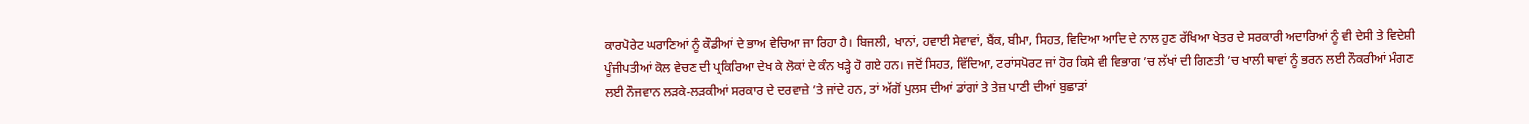ਕਾਰਪੋਰੇਟ ਘਰਾਣਿਆਂ ਨੂੰ ਕੌਡੀਆਂ ਦੇ ਭਾਅ ਵੇਚਿਆ ਜਾ ਰਿਹਾ ਹੈ। ਬਿਜਲੀ, ਖਾਨਾਂ, ਹਵਾਈ ਸੇਵਾਵਾਂ, ਬੈਂਕ, ਬੀਮਾ, ਸਿਹਤ, ਵਿਦਿਆ ਆਦਿ ਦੇ ਨਾਲ ਹੁਣ ਰੱਖਿਆ ਖੇਤਰ ਦੇ ਸਰਕਾਰੀ ਅਦਾਰਿਆਂ ਨੂੰ ਵੀ ਦੇਸੀ ਤੇ ਵਿਦੇਸ਼ੀ ਪੂੰਜੀਪਤੀਆਂ ਕੋਲ ਵੇਚਣ ਦੀ ਪ੍ਰਕਿਰਿਆ ਦੇਖ ਕੇ ਲੋਕਾਂ ਦੇ ਕੰਨ ਖੜ੍ਹੇ ਹੋ ਗਏ ਹਨ। ਜਦੋਂ ਸਿਹਤ, ਵਿੱਦਿਆ, ਟਰਾਂਸਪੋਰਟ ਜਾਂ ਹੋਰ ਕਿਸੇ ਵੀ ਵਿਭਾਗ ’ਚ ਲੱਖਾਂ ਦੀ ਗਿਣਤੀ ’ਚ ਖਾਲੀ ਥਾਵਾਂ ਨੂੰ ਭਰਨ ਲਈ ਨੌਕਰੀਆਂ ਮੰਗਣ ਲਈ ਨੌਜਵਾਨ ਲੜਕੇ-ਲੜਕੀਆਂ ਸਰਕਾਰ ਦੇ ਦਰਵਾਜ਼ੇ ’ਤੇ ਜਾਂਦੇ ਹਨ, ਤਾਂ ਅੱਗੋਂ ਪੁਲਸ ਦੀਆਂ ਡਾਂਗਾਂ ਤੇ ਤੇਜ਼ ਪਾਣੀ ਦੀਆਂ ਬੁਛਾੜਾਂ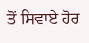ਤੋਂ ਸਿਵਾਏ ਹੋਰ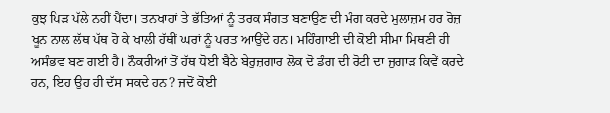ਕੁਝ ਪਿੜ ਪੱਲੇ ਨਹੀਂ ਪੈਂਦਾ। ਤਨਖਾਹਾਂ ਤੇ ਭੱਤਿਆਂ ਨੂੰ ਤਰਕ ਸੰਗਤ ਬਣਾਉਣ ਦੀ ਮੰਗ ਕਰਦੇ ਮੁਲਾਜ਼ਮ ਹਰ ਰੋਜ਼ ਖੂਨ ਨਾਲ ਲੱਥ ਪੱਥ ਹੋ ਕੇ ਖਾਲੀ ਹੱਥੀਂ ਘਰਾਂ ਨੂੰ ਪਰਤ ਆਉਂਦੇ ਹਨ। ਮਹਿੰਗਾਈ ਦੀ ਕੋਈ ਸੀਮਾ ਮਿਥਣੀ ਹੀ ਅਸੰਭਵ ਬਣ ਗਈ ਹੈ। ਨੌਕਰੀਆਂ ਤੋਂ ਹੱਥ ਧੋਈ ਬੈਠੇ ਬੇਰੁਜ਼ਗਾਰ ਲੋਕ ਦੋ ਡੰਗ ਦੀ ਰੋਟੀ ਦਾ ਜੁਗਾੜ ਕਿਵੇਂ ਕਰਦੇ ਹਨ, ਇਹ ਉਹ ਹੀ ਦੱਸ ਸਕਦੇ ਹਨ? ਜਦੋਂ ਕੋਈ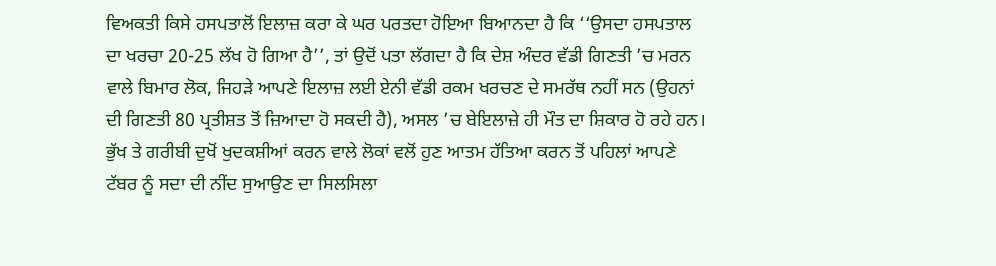ਵਿਅਕਤੀ ਕਿਸੇ ਹਸਪਤਾਲੋਂ ਇਲਾਜ਼ ਕਰਾ ਕੇ ਘਰ ਪਰਤਦਾ ਹੋਇਆ ਬਿਆਨਦਾ ਹੈ ਕਿ ‘‘ਉਸਦਾ ਹਸਪਤਾਲ ਦਾ ਖਰਚਾ 20-25 ਲੱਖ ਹੋ ਗਿਆ ਹੈ’’, ਤਾਂ ਉਦੋਂ ਪਤਾ ਲੱਗਦਾ ਹੈ ਕਿ ਦੇਸ਼ ਅੰਦਰ ਵੱਡੀ ਗਿਣਤੀ ’ਚ ਮਰਨ ਵਾਲੇ ਬਿਮਾਰ ਲੋਕ, ਜਿਹੜੇ ਆਪਣੇ ਇਲਾਜ਼ ਲਈ ਏਨੀ ਵੱਡੀ ਰਕਮ ਖਰਚਣ ਦੇ ਸਮਰੱਥ ਨਹੀਂ ਸਨ (ਉਹਨਾਂ ਦੀ ਗਿਣਤੀ 80 ਪ੍ਰਤੀਸ਼ਤ ਤੋਂ ਜ਼ਿਆਦਾ ਹੋ ਸਕਦੀ ਹੈ), ਅਸਲ ’ਚ ਬੇਇਲਾਜ਼ੇ ਹੀ ਮੌਤ ਦਾ ਸ਼ਿਕਾਰ ਹੋ ਰਹੇ ਹਨ। ਭੁੱਖ ਤੇ ਗਰੀਬੀ ਦੁਖੋਂ ਖੁਦਕਸ਼ੀਆਂ ਕਰਨ ਵਾਲੇ ਲੋਕਾਂ ਵਲੋਂ ਹੁਣ ਆਤਮ ਹੱਤਿਆ ਕਰਨ ਤੋਂ ਪਹਿਲਾਂ ਆਪਣੇ ਟੱਬਰ ਨੂੰ ਸਦਾ ਦੀ ਨੀਂਦ ਸੁਆਉਣ ਦਾ ਸਿਲਸਿਲਾ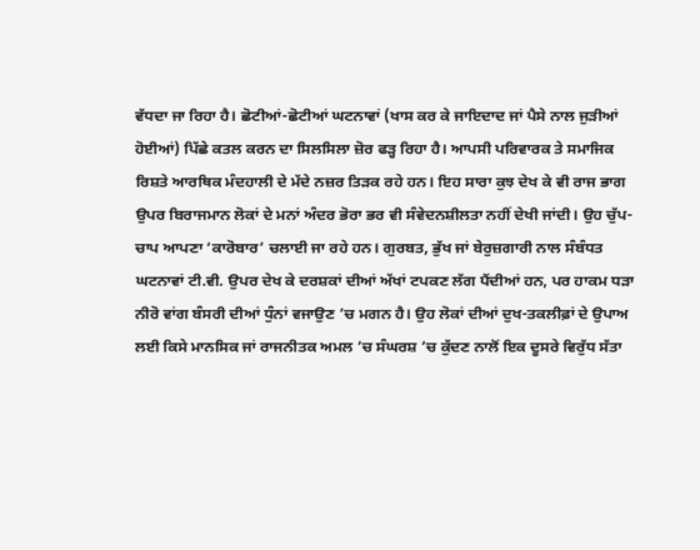ਵੱਧਦਾ ਜਾ ਰਿਹਾ ਹੈ। ਛੋਟੀਆਂ-ਛੋਟੀਆਂ ਘਟਨਾਵਾਂ (ਖਾਸ ਕਰ ਕੇ ਜਾਇਦਾਦ ਜਾਂ ਪੈਸੇ ਨਾਲ ਜੁੜੀਆਂ ਹੋਈਆਂ) ਪਿੱਛੇ ਕਤਲ ਕਰਨ ਦਾ ਸਿਲਸਿਲਾ ਜ਼ੋਰ ਫੜ੍ਹ ਰਿਹਾ ਹੈ। ਆਪਸੀ ਪਰਿਵਾਰਕ ਤੇ ਸਮਾਜਿਕ ਰਿਸ਼ਤੇ ਆਰਥਿਕ ਮੰਦਹਾਲੀ ਦੇ ਮੱਦੇ ਨਜ਼ਰ ਤਿੜਕ ਰਹੇ ਹਨ। ਇਹ ਸਾਰਾ ਕੁਝ ਦੇਖ ਕੇ ਵੀ ਰਾਜ ਭਾਗ ਉਪਰ ਬਿਰਾਜਮਾਨ ਲੋਕਾਂ ਦੇ ਮਨਾਂ ਅੰਦਰ ਭੋਰਾ ਭਰ ਵੀ ਸੰਵੇਦਨਸ਼ੀਲਤਾ ਨਹੀਂ ਦੇਖੀ ਜਾਂਦੀ। ਉਹ ਚੁੱਪ-ਚਾਪ ਆਪਣਾ ‘ਕਾਰੋਬਾਰ’ ਚਲਾਈ ਜਾ ਰਹੇ ਹਨ। ਗੁਰਬਤ, ਭੁੱਖ ਜਾਂ ਬੇਰੁਜ਼ਗਾਰੀ ਨਾਲ ਸੰਬੰਧਤ ਘਟਨਾਵਾਂ ਟੀ.ਵੀ. ਉਪਰ ਦੇਖ ਕੇ ਦਰਸ਼ਕਾਂ ਦੀਆਂ ਅੱਖਾਂ ਟਪਕਣ ਲੱਗ ਪੈਂਦੀਆਂ ਹਨ, ਪਰ ਹਾਕਮ ਧੜਾ ਨੀਰੋ ਵਾਂਗ ਬੰਸਰੀ ਦੀਆਂ ਧੁੰਨਾਂ ਵਜਾਉਣ ’ਚ ਮਗਨ ਹੈ। ਉਹ ਲੋਕਾਂ ਦੀਆਂ ਦੁਖ-ਤਕਲੀਫ਼ਾਂ ਦੇ ਉਪਾਅ ਲਈ ਕਿਸੇ ਮਾਨਸਿਕ ਜਾਂ ਰਾਜਨੀਤਕ ਅਮਲ ’ਚ ਸੰਘਰਸ਼ ’ਚ ਕੁੱਦਣ ਨਾਲੋਂ ਇਕ ਦੂਸਰੇ ਵਿਰੁੱਧ ਸੱਤਾ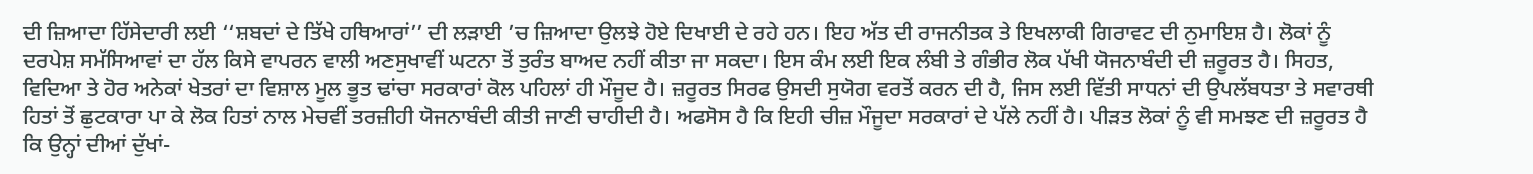ਦੀ ਜ਼ਿਆਦਾ ਹਿੱਸੇਦਾਰੀ ਲਈ ‘‘ਸ਼ਬਦਾਂ ਦੇ ਤਿੱਖੇ ਹਥਿਆਰਾਂ’’ ਦੀ ਲੜਾਈ ’ਚ ਜ਼ਿਆਦਾ ਉਲਝੇ ਹੋਏ ਦਿਖਾਈ ਦੇ ਰਹੇ ਹਨ। ਇਹ ਅੱਤ ਦੀ ਰਾਜਨੀਤਕ ਤੇ ਇਖਲਾਕੀ ਗਿਰਾਵਟ ਦੀ ਨੁਮਾਇਸ਼ ਹੈ। ਲੋਕਾਂ ਨੂੰ ਦਰਪੇਸ਼ ਸਮੱਸਿਆਵਾਂ ਦਾ ਹੱਲ ਕਿਸੇ ਵਾਪਰਨ ਵਾਲੀ ਅਣਸੁਖਾਵੀਂ ਘਟਨਾ ਤੋਂ ਤੁਰੰਤ ਬਾਅਦ ਨਹੀਂ ਕੀਤਾ ਜਾ ਸਕਦਾ। ਇਸ ਕੰਮ ਲਈ ਇਕ ਲੰਬੀ ਤੇ ਗੰਭੀਰ ਲੋਕ ਪੱਖੀ ਯੋਜਨਾਬੰਦੀ ਦੀ ਜ਼ਰੂਰਤ ਹੈ। ਸਿਹਤ, ਵਿਦਿਆ ਤੇ ਹੋਰ ਅਨੇਕਾਂ ਖੇਤਰਾਂ ਦਾ ਵਿਸ਼ਾਲ ਮੂਲ ਭੂਤ ਢਾਂਚਾ ਸਰਕਾਰਾਂ ਕੋਲ ਪਹਿਲਾਂ ਹੀ ਮੌਜੂਦ ਹੈ। ਜ਼ਰੂਰਤ ਸਿਰਫ ਉਸਦੀ ਸੁਯੋਗ ਵਰਤੋਂ ਕਰਨ ਦੀ ਹੈ, ਜਿਸ ਲਈ ਵਿੱਤੀ ਸਾਧਨਾਂ ਦੀ ਉਪਲੱਬਧਤਾ ਤੇ ਸਵਾਰਥੀ ਹਿਤਾਂ ਤੋਂ ਛੁਟਕਾਰਾ ਪਾ ਕੇ ਲੋਕ ਹਿਤਾਂ ਨਾਲ ਮੇਚਵੀਂ ਤਰਜ਼ੀਹੀ ਯੋਜਨਾਬੰਦੀ ਕੀਤੀ ਜਾਣੀ ਚਾਹੀਦੀ ਹੈ। ਅਫਸੋਸ ਹੈ ਕਿ ਇਹੀ ਚੀਜ਼ ਮੌਜੂਦਾ ਸਰਕਾਰਾਂ ਦੇ ਪੱਲੇ ਨਹੀਂ ਹੈ। ਪੀੜਤ ਲੋਕਾਂ ਨੂੰ ਵੀ ਸਮਝਣ ਦੀ ਜ਼ਰੂਰਤ ਹੈ ਕਿ ਉਨ੍ਹਾਂ ਦੀਆਂ ਦੁੱਖਾਂ-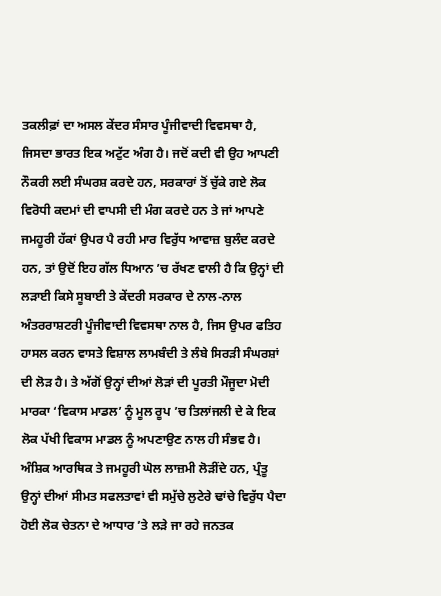ਤਕਲੀਫ਼ਾਂ ਦਾ ਅਸਲ ਕੇਂਦਰ ਸੰਸਾਰ ਪੂੰਜੀਵਾਦੀ ਵਿਵਸਥਾ ਹੈ, ਜਿਸਦਾ ਭਾਰਤ ਇਕ ਅਟੁੱਟ ਅੰਗ ਹੈ। ਜਦੋਂ ਕਦੀ ਵੀ ਉਹ ਆਪਣੀ ਨੌਕਰੀ ਲਈ ਸੰਘਰਸ਼ ਕਰਦੇ ਹਨ, ਸਰਕਾਰਾਂ ਤੋਂ ਚੁੱਕੇ ਗਏ ਲੋਕ ਵਿਰੋਧੀ ਕਦਮਾਂ ਦੀ ਵਾਪਸੀ ਦੀ ਮੰਗ ਕਰਦੇ ਹਨ ਤੇ ਜਾਂ ਆਪਣੇ ਜਮਹੂਰੀ ਹੱਕਾਂ ਉਪਰ ਪੈ ਰਹੀ ਮਾਰ ਵਿਰੁੱਧ ਆਵਾਜ਼ ਬੁਲੰਦ ਕਰਦੇ ਹਨ, ਤਾਂ ਉਦੋਂ ਇਹ ਗੱਲ ਧਿਆਨ ’ਚ ਰੱਖਣ ਵਾਲੀ ਹੈ ਕਿ ਉਨ੍ਹਾਂ ਦੀ ਲੜਾਈ ਕਿਸੇ ਸੂਬਾਈ ਤੇ ਕੇਂਦਰੀ ਸਰਕਾਰ ਦੇ ਨਾਲ-ਨਾਲ ਅੰਤਰਰਾਸ਼ਟਰੀ ਪੂੰਜੀਵਾਦੀ ਵਿਵਸਥਾ ਨਾਲ ਹੈ, ਜਿਸ ਉਪਰ ਫਤਿਹ ਹਾਸਲ ਕਰਨ ਵਾਸਤੇ ਵਿਸ਼ਾਲ ਲਾਮਬੰਦੀ ਤੇ ਲੰਬੇ ਸਿਰੜੀ ਸੰਘਰਸ਼ਾਂ ਦੀ ਲੋੜ ਹੈ। ਤੇ ਅੱਗੋਂ ਉਨ੍ਹਾਂ ਦੀਆਂ ਲੋੜਾਂ ਦੀ ਪੂਰਤੀ ਮੌਜੂਦਾ ਮੋਦੀ ਮਾਰਕਾ ‘ਵਿਕਾਸ ਮਾਡਲ’ ਨੂੰ ਮੂਲ ਰੂਪ ’ਚ ਤਿਲਾਂਜਲੀ ਦੇ ਕੇ ਇਕ ਲੋਕ ਪੱਖੀ ਵਿਕਾਸ ਮਾਡਲ ਨੂੰ ਅਪਣਾਉਣ ਨਾਲ ਹੀ ਸੰਭਵ ਹੈ। ਅੰਸ਼ਿਕ ਆਰਥਿਕ ਤੇ ਜਮਹੂਰੀ ਘੋਲ ਲਾਜ਼ਮੀ ਲੋੜੀਂਦੇ ਹਨ, ਪ੍ਰੰਤੂ ਉਨ੍ਹਾਂ ਦੀਆਂ ਸੀਮਤ ਸਫਲਤਾਵਾਂ ਵੀ ਸਮੁੱਚੇ ਲੁਟੇਰੇ ਢਾਂਚੇ ਵਿਰੁੱਧ ਪੈਦਾ ਹੋਈ ਲੋਕ ਚੇਤਨਾ ਦੇ ਆਧਾਰ ’ਤੇ ਲੜੇ ਜਾ ਰਹੇ ਜਨਤਕ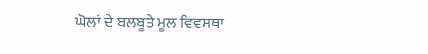ਘੋਲਾਂ ਦੇ ਬਲਬੂਤੇ ਮੂਲ ਵਿਵਸਥਾ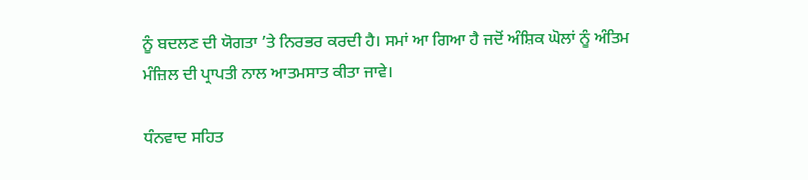ਨੂੰ ਬਦਲਣ ਦੀ ਯੋਗਤਾ ’ਤੇ ਨਿਰਭਰ ਕਰਦੀ ਹੈ। ਸਮਾਂ ਆ ਗਿਆ ਹੈ ਜਦੋਂ ਅੰਸ਼ਿਕ ਘੋਲਾਂ ਨੂੰ ਅੰਤਿਮ ਮੰਜ਼ਿਲ ਦੀ ਪ੍ਰਾਪਤੀ ਨਾਲ ਆਤਮਸਾਤ ਕੀਤਾ ਜਾਵੇ।

ਧੰਨਵਾਦ ਸਹਿਤ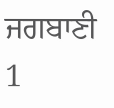ਜਗਬਾਣੀ 1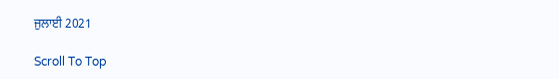ਜੁਲਾਈ 2021

Scroll To Top